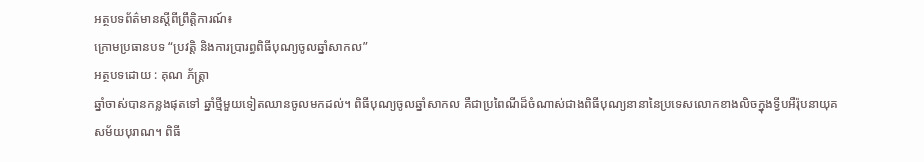អត្ថបទព័ត៌មានស្តីពីព្រឹត្តិការណ៍៖
ក្រោមប្រធានបទ “ប្រវត្តិ និងការប្រារព្ធពិធីបុណ្យចូលឆ្នាំសាកល”
អត្ថបទដោយ : គុណ ភ័ត្រ្តា
ឆ្នាំចាស់បានកន្លងផុតទៅ ឆ្នាំថ្មីមួយទៀតឈានចូលមកដល់។ ពិធីបុណ្យចូលឆ្នាំសាកល គឺជាប្រពៃណីដ៏ចំណាស់ជាងពិធីបុណ្យនានានៃប្រទេសលោកខាងលិចក្នុងទ្វីបអឺរ៉ុបនាយុគសម័យបុរាណ។ ពិធី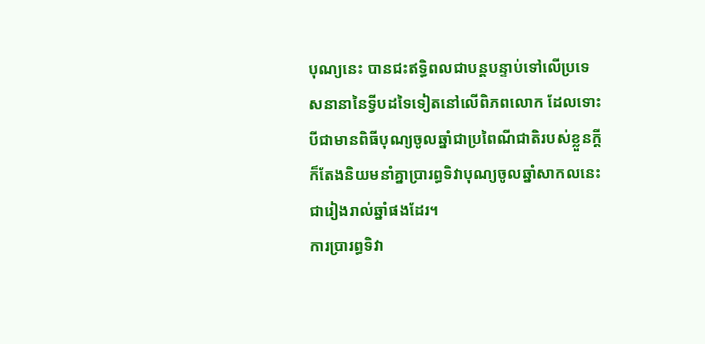បុណ្យនេះ បានជះឥទ្ធិពលជាបន្តបន្ទាប់ទៅលើប្រទេសនានានៃទ្វីបដទៃទៀតនៅលើពិភពលោក ដែលទោះបីជាមានពិធីបុណ្យចូលឆ្នាំជាប្រពៃណីជាតិរបស់ខ្លួនក្តី ក៏តែងនិយមនាំគ្នាប្រារព្ធទិវាបុណ្យចូលឆ្នាំសាកលនេះជារៀងរាល់ឆ្នាំផងដែរ។
ការប្រារព្ធទិវា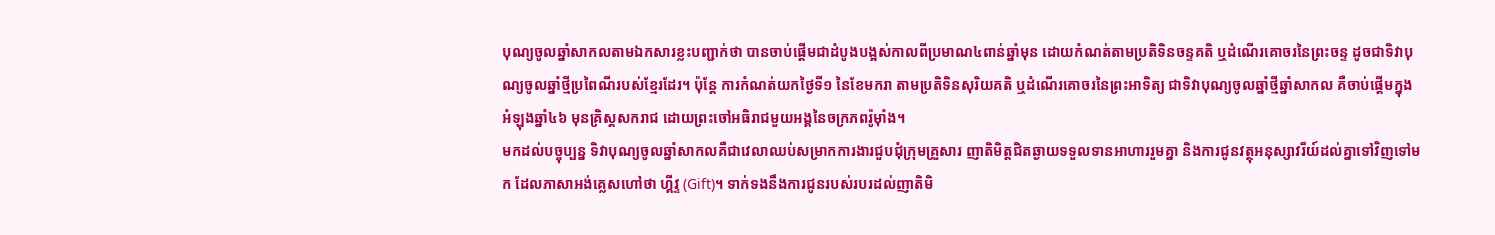បុណ្យចូលឆ្នាំសាកលតាមឯកសារខ្លះបញ្ជាក់ថា បានចាប់ផ្ដើមជាដំបូងបង្អស់កាលពីប្រមាណ៤ពាន់ឆ្នាំមុន ដោយកំណត់តាមប្រតិទិនចន្ទគតិ ឬដំណើរគោចរនៃព្រះចន្ទ ដូចជាទិវាបុណ្យចូលឆ្នាំថ្មីប្រពៃណីរបស់ខ្មែរដែរ។ ប៉ុន្តែ ការកំណត់យកថ្ងៃទី១ នៃខែមករា តាមប្រតិទិនសុរិយគតិ ឬដំណើរគោចរនៃព្រះអាទិត្យ ជាទិវាបុណ្យចូលឆ្នាំថ្មីឆ្នាំសាកល គឺចាប់ផ្ដើមក្នុងអំឡុងឆ្នាំ៤៦ មុនគ្រិស្តសករាជ ដោយព្រះចៅអធិរាជមួយអង្គនៃចក្រភពរ៉ូម៉ាំង។
មកដល់បច្ចុប្បន្ន ទិវាបុណ្យចូលឆ្នាំសាកលគឺជាវេលាឈប់សម្រាកការងារជួបជុំក្រុមគ្រួសារ ញាតិមិត្តជិតឆ្ងាយទទួលទានអាហាររួមគ្នា និងការជូនវត្ថុអនុស្សាវរីយ៍ដល់គ្នាទៅវិញទៅមក ដែលភាសាអង់គ្លេសហៅថា ហ្គីវ្ទ (Gift)។ ទាក់ទងនឹងការជូនរបស់របរដល់ញាតិមិ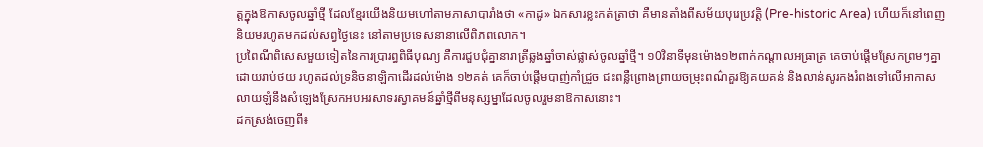ត្តក្នុងឱកាសចូលឆ្នាំថ្មី ដែលខ្មែរយើងនិយមហៅតាមភាសាបារាំងថា «កាដូ» ឯកសារខ្លះកត់ត្រាថា គឺមានតាំងពីសម័យបុរេប្រវត្តិ (Pre-historic Area) ហើយក៏នៅពេញនិយមរហូតមកដល់សព្វថ្ងៃនេះ នៅតាមប្រទេសនានាលើពិភពលោក។
ប្រពៃណីពិសេសមួយទៀតនៃការប្រារព្ធពិធីបុណ្យ គឺការជួបជុំគ្នានារាត្រីឆ្លងឆ្នាំចាស់ផ្លាស់ចូលឆ្នាំថ្មី។ ១0វិនាទីមុនម៉ោង១២ពាក់កណ្ដាលអធ្រាត្រ គេចាប់ផ្ដើមស្រែកព្រមៗគ្នាដោយរាប់ថយ រហូតដល់ទ្រនិចនាឡិកាដើរដល់ម៉ោង ១២គត់ គេក៏ចាប់ផ្ដើមបាញ់កាំជ្រួច ជះពន្លឺព្រោងព្រាយចម្រុះពណ៌គួរឱ្យគយគន់ និងលាន់សូរកងរំពងទៅលើអាកាស លាយឡំនឹងសំឡេងស្រែកអបអរសាទរស្វាគមន៍ឆ្នាំថ្មីពីមនុស្សម្នាដែលចូលរួមនាឱកាសនោះ។
ដកស្រង់ចេញពី៖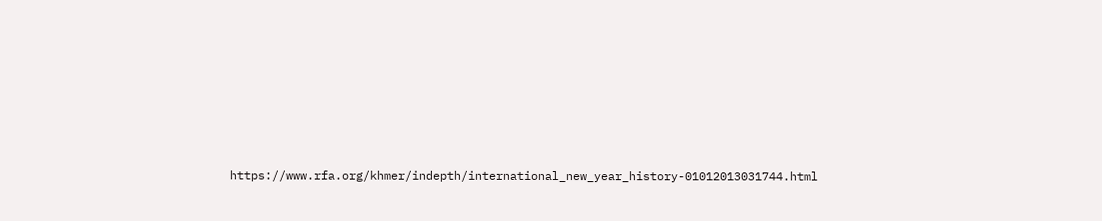https://www.rfa.org/khmer/indepth/international_new_year_history-01012013031744.html